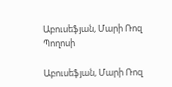Աբուսեֆյան, Մարի Ռոզ Պողոսի

Աբուսեֆյան, Մարի Ռոզ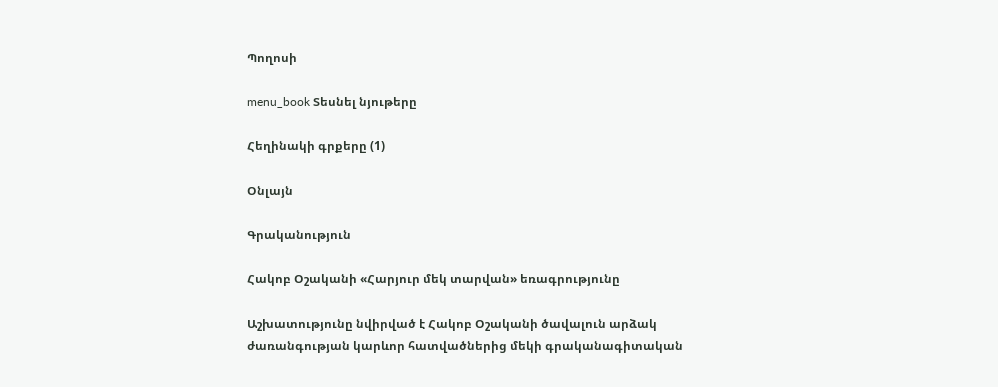Պողոսի

menu_book Տեսնել նյութերը

Հեղինակի գրքերը (1)

Օնլայն

Գրականություն

Հակոբ Օշականի «Հարյուր մեկ տարվան» եռագրությունը

Աշխատությունը նվիրված է Հակոբ Օշականի ծավալուն արձակ ժառանգության կարևոր հատվածներից մեկի գրականագիտական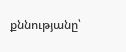քննությանը՝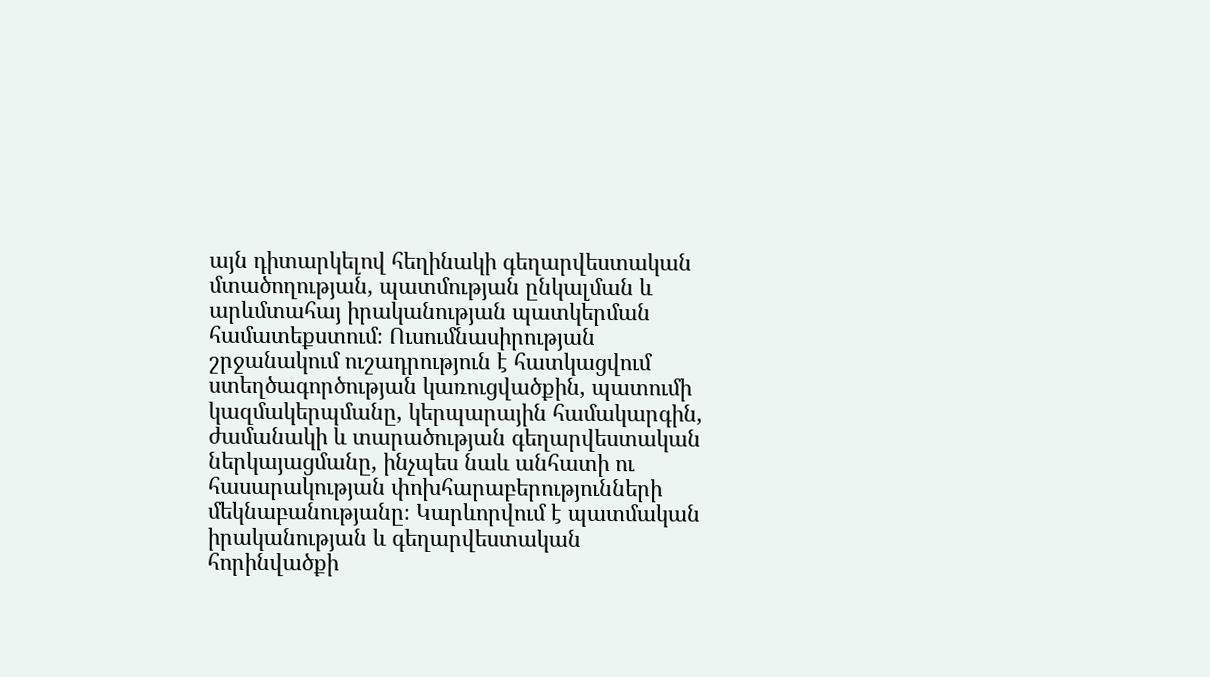այն դիտարկելով հեղինակի գեղարվեստական մտածողության, պատմության ընկալման և արևմտահայ իրականության պատկերման համատեքստում։ Ուսումնասիրության շրջանակում ուշադրություն է հատկացվում ստեղծագործության կառուցվածքին, պատումի կազմակերպմանը, կերպարային համակարգին, ժամանակի և տարածության գեղարվեստական ներկայացմանը, ինչպես նաև անհատի ու հասարակության փոխհարաբերությունների մեկնաբանությանը։ Կարևորվում է պատմական իրականության և գեղարվեստական հորինվածքի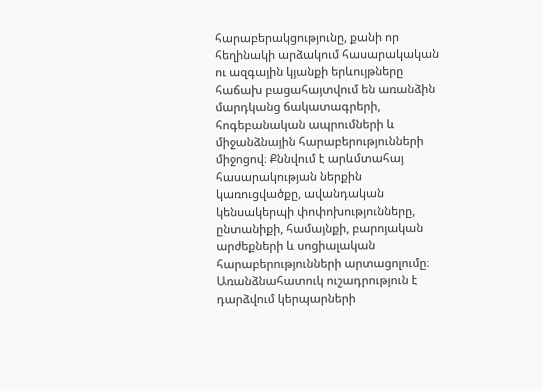հարաբերակցությունը, քանի որ հեղինակի արձակում հասարակական ու ազգային կյանքի երևույթները հաճախ բացահայտվում են առանձին մարդկանց ճակատագրերի, հոգեբանական ապրումների և միջանձնային հարաբերությունների միջոցով։ Քննվում է արևմտահայ հասարակության ներքին կառուցվածքը, ավանդական կենսակերպի փոփոխությունները, ընտանիքի, համայնքի, բարոյական արժեքների և սոցիալական հարաբերությունների արտացոլումը։ Առանձնահատուկ ուշադրություն է դարձվում կերպարների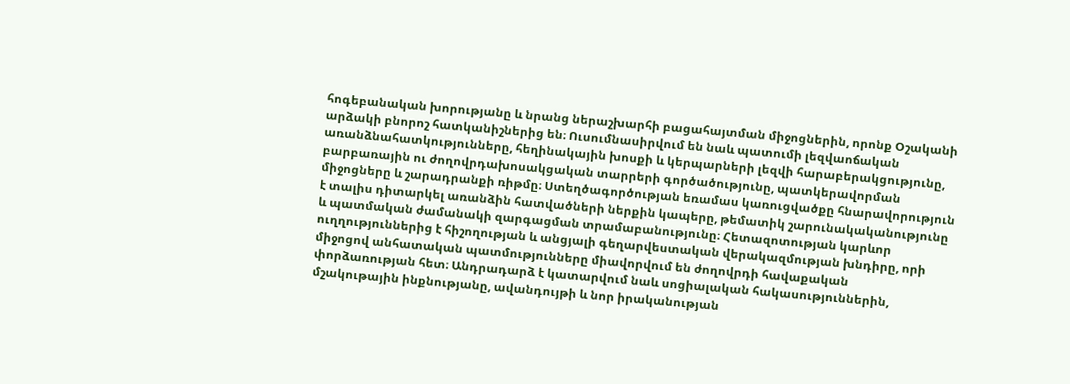հոգեբանական խորությանը և նրանց ներաշխարհի բացահայտման միջոցներին, որոնք Օշականի արձակի բնորոշ հատկանիշներից են։ Ուսումնասիրվում են նաև պատումի լեզվաոճական առանձնահատկությունները, հեղինակային խոսքի և կերպարների լեզվի հարաբերակցությունը, բարբառային ու ժողովրդախոսակցական տարրերի գործածությունը, պատկերավորման միջոցները և շարադրանքի ռիթմը։ Ստեղծագործության եռամաս կառուցվածքը հնարավորություն է տալիս դիտարկել առանձին հատվածների ներքին կապերը, թեմատիկ շարունակականությունը և պատմական ժամանակի զարգացման տրամաբանությունը։ Հետազոտության կարևոր ուղղություններից է հիշողության և անցյալի գեղարվեստական վերակազմության խնդիրը, որի միջոցով անհատական պատմությունները միավորվում են ժողովրդի հավաքական փորձառության հետ։ Անդրադարձ է կատարվում նաև սոցիալական հակասություններին, մշակութային ինքնությանը, ավանդույթի և նոր իրականության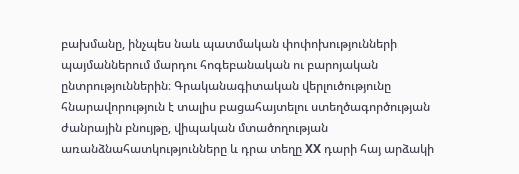բախմանը, ինչպես նաև պատմական փոփոխությունների պայմաններում մարդու հոգեբանական ու բարոյական ընտրություններին։ Գրականագիտական վերլուծությունը հնարավորություն է տալիս բացահայտելու ստեղծագործության ժանրային բնույթը, վիպական մտածողության առանձնահատկությունները և դրա տեղը XX դարի հայ արձակի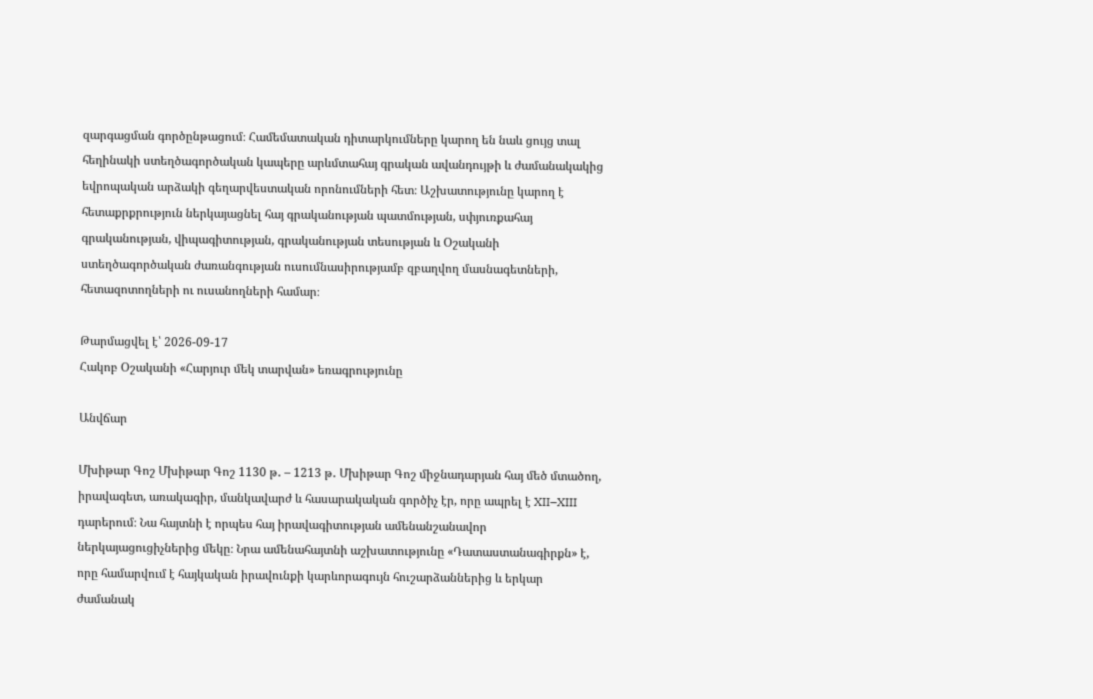զարգացման գործընթացում։ Համեմատական դիտարկումները կարող են նաև ցույց տալ հեղինակի ստեղծագործական կապերը արևմտահայ գրական ավանդույթի և ժամանակակից եվրոպական արձակի գեղարվեստական որոնումների հետ։ Աշխատությունը կարող է հետաքրքրություն ներկայացնել հայ գրականության պատմության, սփյուռքահայ գրականության, վիպագիտության, գրականության տեսության և Օշականի ստեղծագործական ժառանգության ուսումնասիրությամբ զբաղվող մասնագետների, հետազոտողների ու ուսանողների համար։

Թարմացվել է՝ 2026-09-17
Հակոբ Օշականի «Հարյուր մեկ տարվան» եռագրությունը

Անվճար

Մխիթար Գոշ Մխիթար Գոշ 1130 թ․ – 1213 թ․ Մխիթար Գոշ միջնադարյան հայ մեծ մտածող, իրավագետ, առակագիր, մանկավարժ և հասարակական գործիչ էր, որը ապրել է XII–XIII դարերում։ Նա հայտնի է որպես հայ իրավագիտության ամենանշանավոր ներկայացուցիչներից մեկը։ Նրա ամենահայտնի աշխատությունը «Դատաստանագիրքն» է, որը համարվում է հայկական իրավունքի կարևորագույն հուշարձաններից և երկար ժամանակ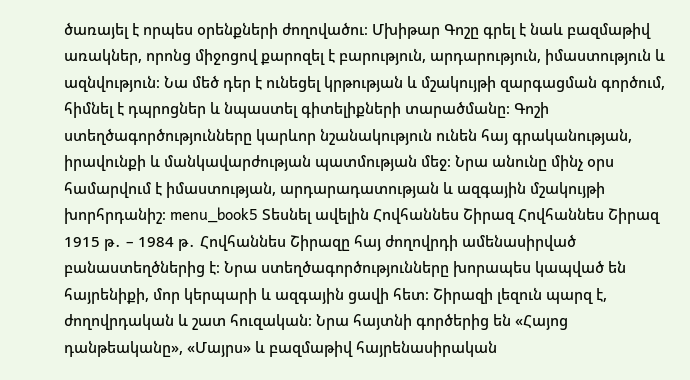ծառայել է որպես օրենքների ժողովածու։ Մխիթար Գոշը գրել է նաև բազմաթիվ առակներ, որոնց միջոցով քարոզել է բարություն, արդարություն, իմաստություն և ազնվություն։ Նա մեծ դեր է ունեցել կրթության և մշակույթի զարգացման գործում, հիմնել է դպրոցներ և նպաստել գիտելիքների տարածմանը։ Գոշի ստեղծագործությունները կարևոր նշանակություն ունեն հայ գրականության, իրավունքի և մանկավարժության պատմության մեջ։ Նրա անունը մինչ օրս համարվում է իմաստության, արդարադատության և ազգային մշակույթի խորհրդանիշ։ menu_book5 Տեսնել ավելին Հովհաննես Շիրազ Հովհաննես Շիրազ 1915 թ․ – 1984 թ․ Հովհաննես Շիրազը հայ ժողովրդի ամենասիրված բանաստեղծներից է։ Նրա ստեղծագործությունները խորապես կապված են հայրենիքի, մոր կերպարի և ազգային ցավի հետ։ Շիրազի լեզուն պարզ է, ժողովրդական և շատ հուզական։ Նրա հայտնի գործերից են «Հայոց դանթեականը», «Մայրս» և բազմաթիվ հայրենասիրական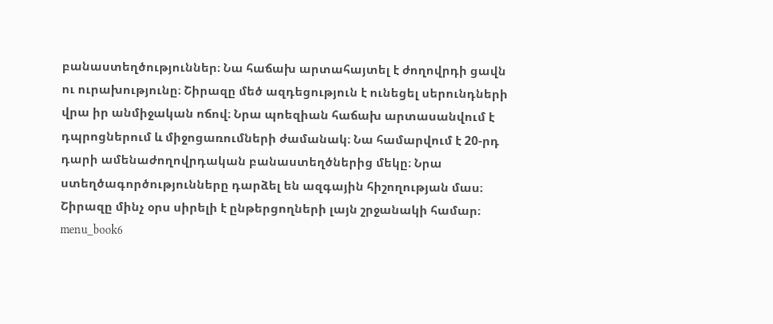բանաստեղծություններ։ Նա հաճախ արտահայտել է ժողովրդի ցավն ու ուրախությունը։ Շիրազը մեծ ազդեցություն է ունեցել սերունդների վրա իր անմիջական ոճով։ Նրա պոեզիան հաճախ արտասանվում է դպրոցներում և միջոցառումների ժամանակ։ Նա համարվում է 20-րդ դարի ամենաժողովրդական բանաստեղծներից մեկը։ Նրա ստեղծագործությունները դարձել են ազգային հիշողության մաս։ Շիրազը մինչ օրս սիրելի է ընթերցողների լայն շրջանակի համար։ menu_book6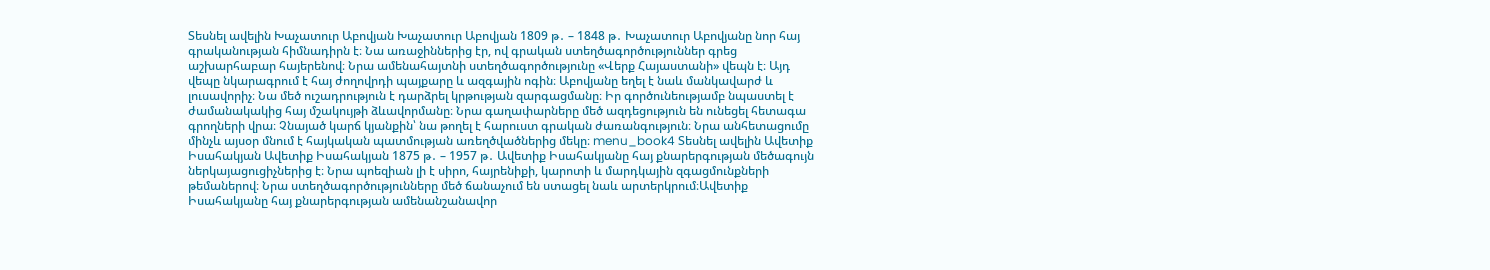Տեսնել ավելին Խաչատուր Աբովյան Խաչատուր Աբովյան 1809 թ․ – 1848 թ․ Խաչատուր Աբովյանը նոր հայ գրականության հիմնադիրն է։ Նա առաջիններից էր, ով գրական ստեղծագործություններ գրեց աշխարհաբար հայերենով։ Նրա ամենահայտնի ստեղծագործությունը «Վերք Հայաստանի» վեպն է։ Այդ վեպը նկարագրում է հայ ժողովրդի պայքարը և ազգային ոգին։ Աբովյանը եղել է նաև մանկավարժ և լուսավորիչ։ Նա մեծ ուշադրություն է դարձրել կրթության զարգացմանը։ Իր գործունեությամբ նպաստել է ժամանակակից հայ մշակույթի ձևավորմանը։ Նրա գաղափարները մեծ ազդեցություն են ունեցել հետագա գրողների վրա։ Չնայած կարճ կյանքին՝ նա թողել է հարուստ գրական ժառանգություն։ Նրա անհետացումը մինչև այսօր մնում է հայկական պատմության առեղծվածներից մեկը։ menu_book4 Տեսնել ավելին Ավետիք Իսահակյան Ավետիք Իսահակյան 1875 թ․ – 1957 թ․ Ավետիք Իսահակյանը հայ քնարերգության մեծագույն ներկայացուցիչներից է։ Նրա պոեզիան լի է սիրո, հայրենիքի, կարոտի և մարդկային զգացմունքների թեմաներով։ Նրա ստեղծագործությունները մեծ ճանաչում են ստացել նաև արտերկրում։Ավետիք Իսահակյանը հայ քնարերգության ամենանշանավոր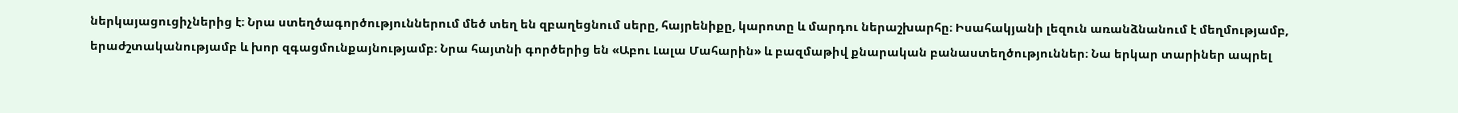ներկայացուցիչներից է։ Նրա ստեղծագործություններում մեծ տեղ են զբաղեցնում սերը, հայրենիքը, կարոտը և մարդու ներաշխարհը։ Իսահակյանի լեզուն առանձնանում է մեղմությամբ, երաժշտականությամբ և խոր զգացմունքայնությամբ։ Նրա հայտնի գործերից են «Աբու Լալա Մահարին» և բազմաթիվ քնարական բանաստեղծություններ։ Նա երկար տարիներ ապրել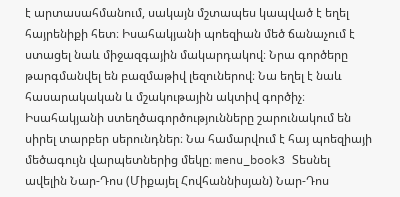է արտասահմանում, սակայն մշտապես կապված է եղել հայրենիքի հետ։ Իսահակյանի պոեզիան մեծ ճանաչում է ստացել նաև միջազգային մակարդակով։ Նրա գործերը թարգմանվել են բազմաթիվ լեզուներով։ Նա եղել է նաև հասարակական և մշակութային ակտիվ գործիչ։ Իսահակյանի ստեղծագործությունները շարունակում են սիրել տարբեր սերունդներ։ Նա համարվում է հայ պոեզիայի մեծագույն վարպետներից մեկը։ menu_book3 Տեսնել ավելին Նար-Դոս (Միքայել Հովհաննիսյան) Նար-Դոս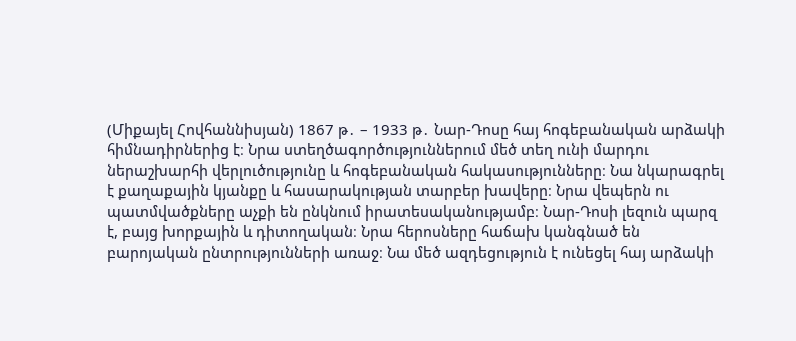(Միքայել Հովհաննիսյան) 1867 թ․ – 1933 թ․ Նար-Դոսը հայ հոգեբանական արձակի հիմնադիրներից է։ Նրա ստեղծագործություններում մեծ տեղ ունի մարդու ներաշխարհի վերլուծությունը և հոգեբանական հակասությունները։ Նա նկարագրել է քաղաքային կյանքը և հասարակության տարբեր խավերը։ Նրա վեպերն ու պատմվածքները աչքի են ընկնում իրատեսականությամբ։ Նար-Դոսի լեզուն պարզ է, բայց խորքային և դիտողական։ Նրա հերոսները հաճախ կանգնած են բարոյական ընտրությունների առաջ։ Նա մեծ ազդեցություն է ունեցել հայ արձակի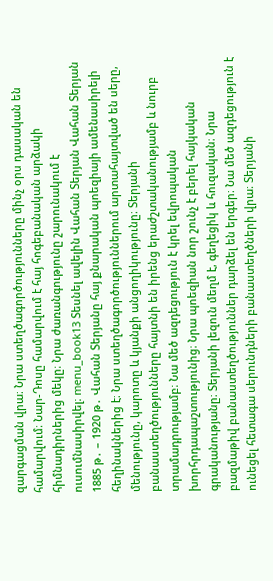զարգացման վրա։ Նրա ստեղծագործությունները մինչ օրս դասական են համարվում։ Նար-Դոսը համարվում է հայ հոգեբանական արձակի հիմնադիրներից մեկը։ Նրա ժառանգությունը շարունակում է ուսումնասիրվել։ menu_book13 Տեսնել ավելին Վահան Տերյան Վահան Տերյան 1885 թ․ – 1920 թ․ Վահան Տերյանը հայ քնարական պոեզիայի ամենասիրելի հեղինակներից է։ Նրա ստեղծագործություններում արտահայտված են սերը, մենությունը, կարոտը և կյանքի անցողիկությունը։ Տերյանի բանաստեղծությունները հայտնի են իրենց երաժշտականությամբ և նուրբ տրամադրությամբ։ Նա մեծ ազդեցություն է կրել եվրոպական խորհրդապաշտությունից։ Նրա պոեզիան նոր շունչ է բերել հայկական գրականությանը։ Տերյանի լեզուն մեղմ է, գեղեցիկ և հուզական։ Նրա բազմաթիվ բանաստեղծություններ դարձել են երգեր։ Նա մեծ ազդեցություն է ունեցել հետագա սերունդների բանաստեղծների վրա։ Տերյանի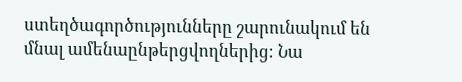ստեղծագործությունները շարունակում են մնալ ամենաընթերցվողներից։ Նա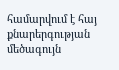համարվում է հայ քնարերգության մեծագույն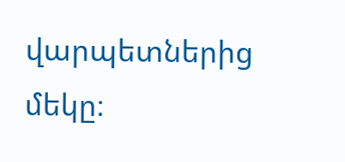վարպետներից մեկը։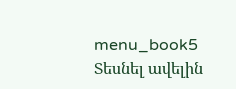menu_book5 Տեսնել ավելին